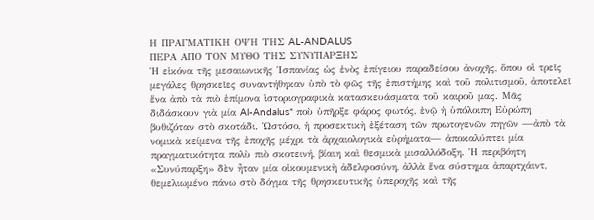Η ΠΡΑΓΜΑΤΙΚΗ ΟΨΗ ΤΗΣ AL-ANDALUS
ΠΕΡΑ ΑΠΟ ΤΟΝ ΜΥΘΟ ΤΗΣ ΣΥΝΥΠΑΡΞΗΣ
Ἡ εἰκόνα τῆς μεσαιωνικῆς Ἱσπανίας ὡς ἑνὸς ἐπίγειου παραδείσου ἀνοχῆς, ὅπου οἱ τρεῖς μεγάλες θρησκεῖες συναντήθηκαν ὑπὸ τὸ φῶς τῆς ἐπιστήμης καὶ τοῦ πολιτισμοῦ, ἀποτελεῖ ἕνα ἀπὸ τὰ πιὸ ἐπίμονα ἱστοριογραφικὰ κατασκευάσματα τοῦ καιροῦ μας. Μᾶς διδάσκουν γιὰ μία Al-Andalus* ποὺ ὑπῆρξε φάρος φωτός, ἐνῷ ἡ ὑπόλοιπη Εὐρώπη βυθιζόταν στὸ σκοτάδι. Ὡστόσο, ἡ προσεκτικὴ ἐξέταση τῶν πρωτογενῶν πηγῶν —ἀπὸ τὰ νομικὰ κείμενα τῆς ἐποχῆς μέχρι τὰ ἀρχαιολογικὰ εὑρήματα— ἀποκαλύπτει μία πραγματικότητα πολὺ πιὸ σκοτεινή, βίαιη καὶ θεσμικὰ μισαλλόδοξη. Ἡ περιβόητη «Συνύπαρξη» δὲν ἦταν μία οἰκουμενικὴ ἀδελφοσύνη, ἀλλὰ ἕνα σύστημα ἀπαρτχάιντ, θεμελιωμένο πάνω στὸ δόγμα τῆς θρησκευτικῆς ὑπεροχῆς καὶ τῆς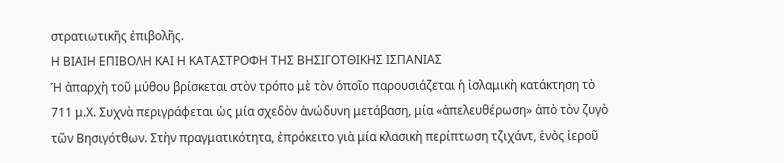στρατιωτικῆς ἐπιβολῆς.
Η ΒΙΑΙΗ ΕΠΙΒΟΛΗ ΚΑΙ Η ΚΑΤΑΣΤΡΟΦΗ ΤΗΣ ΒΗΣΙΓΟΤΘΙΚΗΣ ΙΣΠΑΝΙΑΣ
Ἡ ἀπαρχὴ τοῦ μύθου βρίσκεται στὸν τρόπο μὲ τὸν ὁποῖο παρουσιάζεται ἡ ἰσλαμικὴ κατάκτηση τὸ 711 μ.Χ. Συχνὰ περιγράφεται ὡς μία σχεδὸν ἀνώδυνη μετάβαση, μία «ἀπελευθέρωση» ἀπὸ τὸν ζυγὸ τῶν Βησιγότθων. Στὴν πραγματικότητα, ἐπρόκειτο γιὰ μία κλασικὴ περίπτωση τζιχάντ, ἑνὸς ἱεροῦ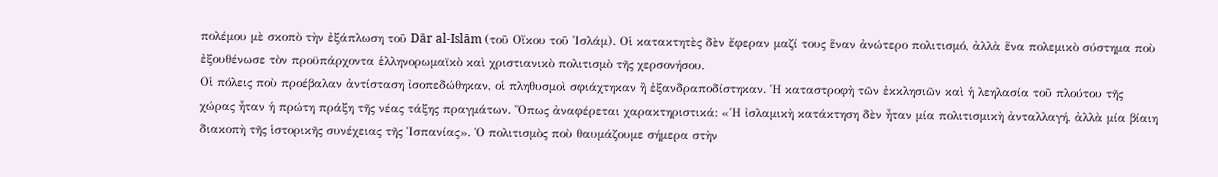πολέμου μὲ σκοπὸ τὴν ἐξάπλωση τοῦ Dār al-Islām (τοῦ Οἴκου τοῦ Ἰσλάμ). Οἱ κατακτητὲς δὲν ἔφεραν μαζί τους ἕναν ἀνώτερο πολιτισμό, ἀλλὰ ἕνα πολεμικὸ σύστημα ποὺ ἐξουθένωσε τὸν προϋπάρχοντα ἑλληνορωμαϊκὸ καὶ χριστιανικὸ πολιτισμὸ τῆς χερσονήσου.
Οἱ πόλεις ποὺ προέβαλαν ἀντίσταση ἰσοπεδώθηκαν, οἱ πληθυσμοὶ σφιάχτηκαν ἢ ἐξανδραποδίστηκαν. Ἡ καταστροφὴ τῶν ἐκκλησιῶν καὶ ἡ λεηλασία τοῦ πλούτου τῆς χώρας ἦταν ἡ πρώτη πράξη τῆς νέας τάξης πραγμάτων. Ὅπως ἀναφέρεται χαρακτηριστικά: «Ἡ ἰσλαμικὴ κατάκτηση δὲν ἦταν μία πολιτισμικὴ ἀνταλλαγή, ἀλλὰ μία βίαιη διακοπὴ τῆς ἱστορικῆς συνέχειας τῆς Ἱσπανίας». Ὁ πολιτισμὸς ποὺ θαυμάζουμε σήμερα στὴν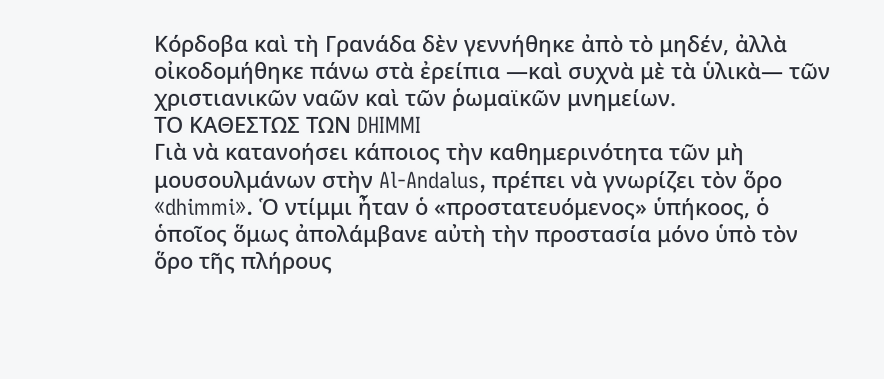Κόρδοβα καὶ τὴ Γρανάδα δὲν γεννήθηκε ἀπὸ τὸ μηδέν, ἀλλὰ οἰκοδομήθηκε πάνω στὰ ἐρείπια —καὶ συχνὰ μὲ τὰ ὑλικὰ— τῶν χριστιανικῶν ναῶν καὶ τῶν ῥωμαϊκῶν μνημείων.
ΤΟ ΚΑΘΕΣΤΩΣ ΤΩΝ DHIMMI
Γιὰ νὰ κατανοήσει κάποιος τὴν καθημερινότητα τῶν μὴ μουσουλμάνων στὴν Al-Andalus, πρέπει νὰ γνωρίζει τὸν ὅρο «dhimmi». Ὁ ντίμμι ἦταν ὁ «προστατευόμενος» ὑπήκοος, ὁ ὁποῖος ὅμως ἀπολάμβανε αὐτὴ τὴν προστασία μόνο ὑπὸ τὸν ὅρο τῆς πλήρους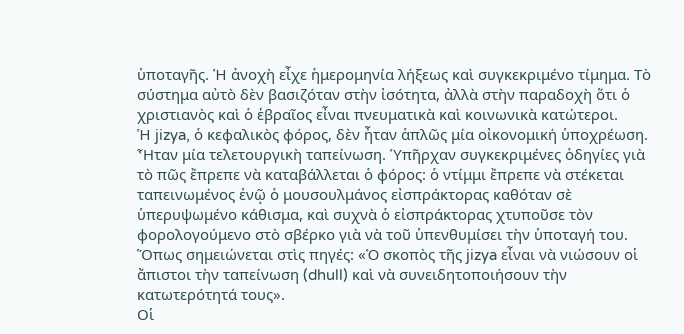ὑποταγῆς. Ἡ ἀνοχὴ εἶχε ἡμερομηνία λήξεως καὶ συγκεκριμένο τίμημα. Τὸ σύστημα αὐτὸ δὲν βασιζόταν στὴν ἰσότητα, ἀλλὰ στὴν παραδοχὴ ὅτι ὁ χριστιανὸς καὶ ὁ ἑβραῖος εἶναι πνευματικὰ καὶ κοινωνικὰ κατώτεροι.
Ἡ jizya, ὁ κεφαλικὸς φόρος, δὲν ἦταν ἁπλῶς μία οἰκονομική ὑποχρέωση. Ἦταν μία τελετουργικὴ ταπείνωση. Ὑπῆρχαν συγκεκριμένες ὁδηγίες γιὰ τὸ πῶς ἔπρεπε νὰ καταβάλλεται ὁ φόρος: ὁ ντίμμι ἔπρεπε νὰ στέκεται ταπεινωμένος ἐνῷ ὁ μουσουλμάνος εἰσπράκτορας καθόταν σὲ ὑπερυψωμένο κάθισμα, καὶ συχνὰ ὁ εἰσπράκτορας χτυποῦσε τὸν φορολογούμενο στὸ σβέρκο γιὰ νὰ τοῦ ὑπενθυμίσει τὴν ὑποταγή του. Ὅπως σημειώνεται στὶς πηγές: «Ὁ σκοπὸς τῆς jizya εἶναι νὰ νιώσουν οἱ ἄπιστοι τὴν ταπείνωση (dhull) καὶ νὰ συνειδητοποιήσουν τὴν κατωτερότητά τους».
Οἱ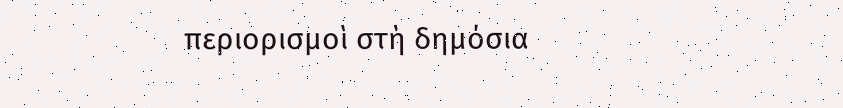περιορισμοὶ στὴ δημόσια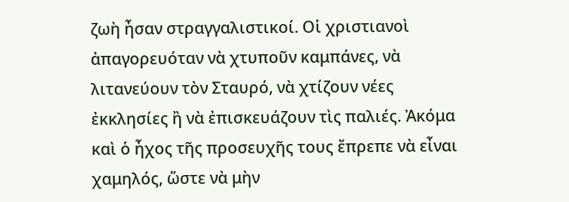ζωὴ ἦσαν στραγγαλιστικοί. Οἱ χριστιανοὶ ἀπαγορευόταν νὰ χτυποῦν καμπάνες, νὰ λιτανεύουν τὸν Σταυρό, νὰ χτίζουν νέες ἐκκλησίες ἢ νὰ ἐπισκευάζουν τὶς παλιές. Ἀκόμα καὶ ὁ ἦχος τῆς προσευχῆς τους ἔπρεπε νὰ εἶναι χαμηλός, ὥστε νὰ μὴν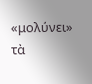«μολύνει» τὰ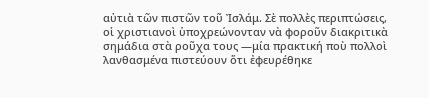αὐτιὰ τῶν πιστῶν τοῦ Ἰσλάμ. Σὲ πολλὲς περιπτώσεις, οἱ χριστιανοὶ ὑποχρεώνονταν νὰ φοροῦν διακριτικὰ σημάδια στὰ ροῦχα τους —μία πρακτική ποὺ πολλοὶ λανθασμένα πιστεύουν ὅτι ἐφευρέθηκε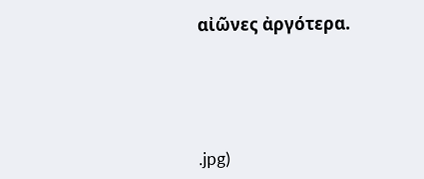αἰῶνες ἀργότερα.




.jpg)